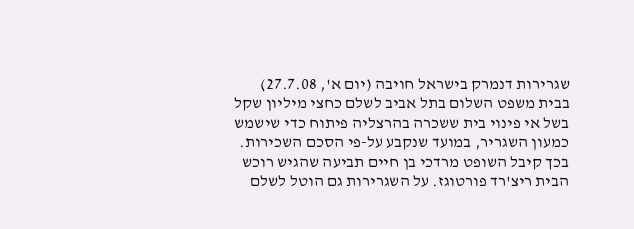שגרירות דנמרק בישראל חויבה (יום א', 27.7.08) בבית משפט השלום בתל אביב לשלם כחצי מיליון שקל בשל אי פינוי בית ששכרה בהרצליה פיתוח כדי שישמש כמעון השגריר, במועד שנקבע על-פי הסכם השכירות. בכך קיבל השופט מרדכי בן חיים תביעה שהגיש רוכש הבית ריצ'רד פורטוגז. על השגרירות גם הוטל לשלם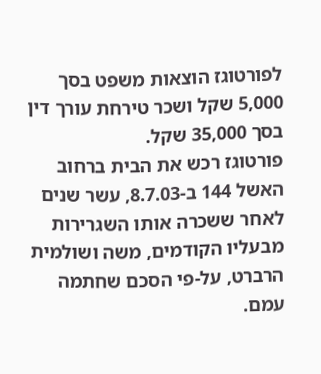לפורטוגז הוצאות משפט בסך 5,000 שקל ושכר טירחת עורך דין בסך 35,000 שקל.
פורטוגז רכש את הבית ברחוב האשל 144 ב-8.7.03, עשר שנים לאחר ששכרה אותו השגרירות מבעליו הקודמים, משה ושולמית הרברט, על-פי הסכם שחתמה עמם.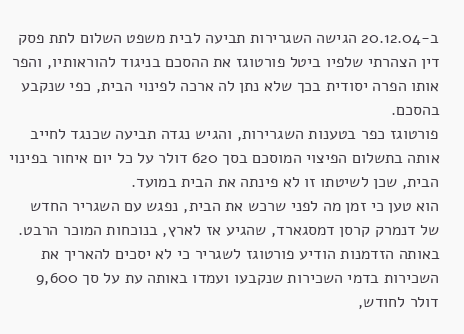ב-20.12.04 הגישה השגרירות תביעה לבית משפט השלום לתת פסק דין הצהרתי שלפיו ביטל פורטוגז את ההסכם בניגוד להוראותיו, והפר אותו הפרה יסודית בכך שלא נתן לה ארכה לפינוי הבית, כפי שנקבע בהסכם.
פורטוגז כפר בטענות השגרירות, והגיש נגדה תביעה שכנגד לחייב אותה בתשלום הפיצוי המוסכם בסך 620 דולר על כל יום איחור בפינוי הבית, שכן לשיטתו זו לא פינתה את הבית במועד.
הוא טען כי זמן מה לפני שרכש את הבית, נפגש עם השגריר החדש של דנמרק קרסן דמסגארד, שהגיע אז לארץ, בנוכחות המוכר הרבט. באותה הזדמנות הודיע פורטוגז לשגריר כי לא יסכים להאריך את השכירות בדמי השכירות שנקבעו ועמדו באותה עת על סך 9,600 דולר לחודש,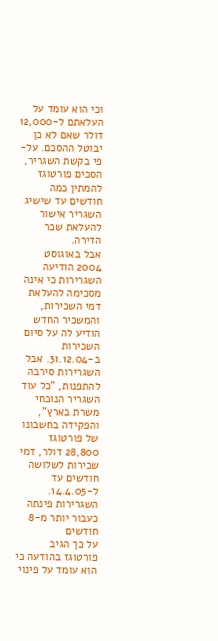וכי הוא עומד על העלאתם ל-12,000 דולר שאם לא כן יבוטל ההסכם. על-פי בקשת השגריר, הסכים פורטוגז להמתין כמה חודשים עד שישיג השגריר אישור להעלאת שכר הדירה.
אבל באוגוסט 2004 הודיעה השגרירות כי אינה מסכימה להעלאת דמי השכירות, והמשכיר החדש הודיע לה על סיום השכירות ב-31.12.04. אבל השגרירות סירבה להתפנות, "כל עוד השגריר הנוכחי משרת בארץ", והפקידה בחשבונו של פורטוגז 28,800 דולר, דמי שכירות לשלושה חודשים עד ל-14.4.05.
השגרירות פינתה כעבור יותר מ-8 חודשים
על כך הגיב פורטוגז בהודעה כי הוא עומד על פינוי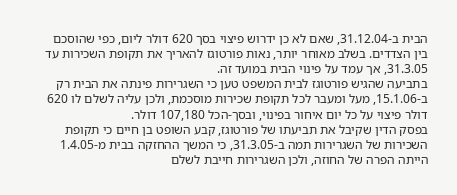הבית ב-31.12.04, שאם לא כן ידרוש פיצוי בסך 620 דולר ליום, כפי שהוסכם בין הצדדים. בשלב מאוחר יותר, נאות פורטוגז להאריך את תקופת השכירות עד 31.3.05, אך עמד על פינוי הבית במועד זה.
בתביעה שהגיש פורטוגז לבית המשפט טען כי השגרירות פינתה את הבית רק ב-15.1.06, מעל ומעבר לכל תקופת שכירות מוסכמת, ולכן עליה לשלם לו 620 דולר פיצוי על כל יום איחור בפינוי, ובסך-הכל 107,180 דולר.
בפסק הדין שקיבל את תביעתו של פורטוגז, קבע השופט בן חיים כי תקופת השכירות של השגרירות תמה ב-31.3.05, כי המשך ההחזקה בבית מ-1.4.05 הייתה הפרה של החוזה, ולכן השגרירות חייבת לשלם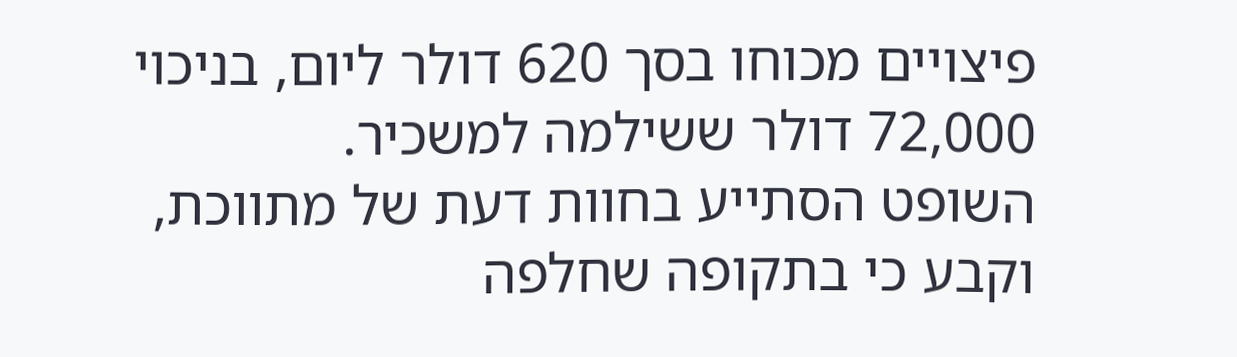פיצויים מכוחו בסך 620 דולר ליום, בניכוי 72,000 דולר ששילמה למשכיר.
השופט הסתייע בחוות דעת של מתווכת, וקבע כי בתקופה שחלפה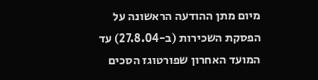מיום מתן ההודעה הראשונה על הפסקת השכירות (ב-27.8.04) עד המועד האחרון שפורטוגז הסכים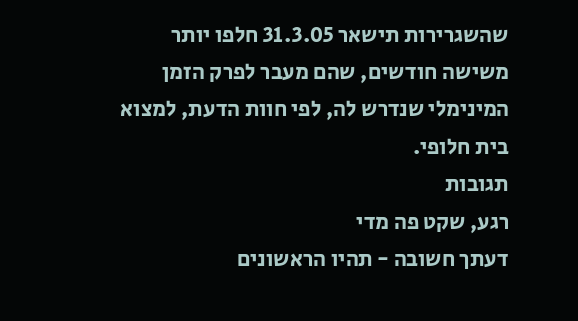שהשגרירות תישאר 31.3.05 חלפו יותר משישה חודשים, שהם מעבר לפרק הזמן המינימלי שנדרש לה, לפי חוות הדעת, למצוא בית חלופי.
תגובות
רגע, שקט פה מדי
דעתך חשובה - תהיו הראשונים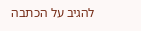להגיב על הכתבה